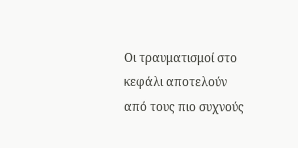Οι τραυματισμοί στο κεφάλι αποτελούν από τους πιο συχνούς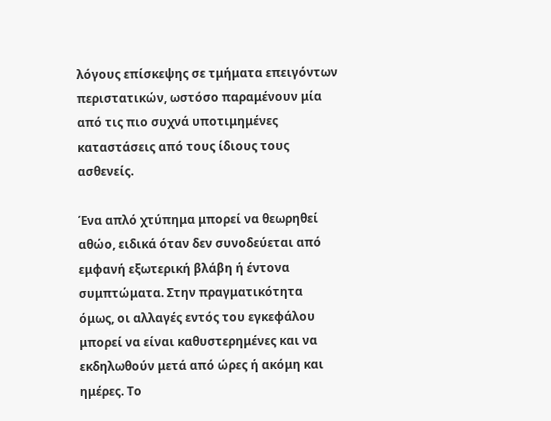λόγους επίσκεψης σε τμήματα επειγόντων περιστατικών, ωστόσο παραμένουν μία από τις πιο συχνά υποτιμημένες καταστάσεις από τους ίδιους τους ασθενείς.

Ένα απλό χτύπημα μπορεί να θεωρηθεί αθώο, ειδικά όταν δεν συνοδεύεται από εμφανή εξωτερική βλάβη ή έντονα συμπτώματα. Στην πραγματικότητα όμως, οι αλλαγές εντός του εγκεφάλου μπορεί να είναι καθυστερημένες και να εκδηλωθούν μετά από ώρες ή ακόμη και ημέρες. Το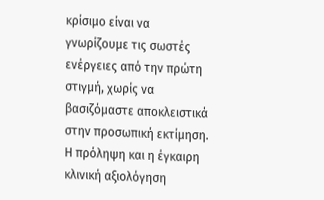κρίσιμο είναι να γνωρίζουμε τις σωστές ενέργειες από την πρώτη στιγμή, χωρίς να βασιζόμαστε αποκλειστικά στην προσωπική εκτίμηση. Η πρόληψη και η έγκαιρη κλινική αξιολόγηση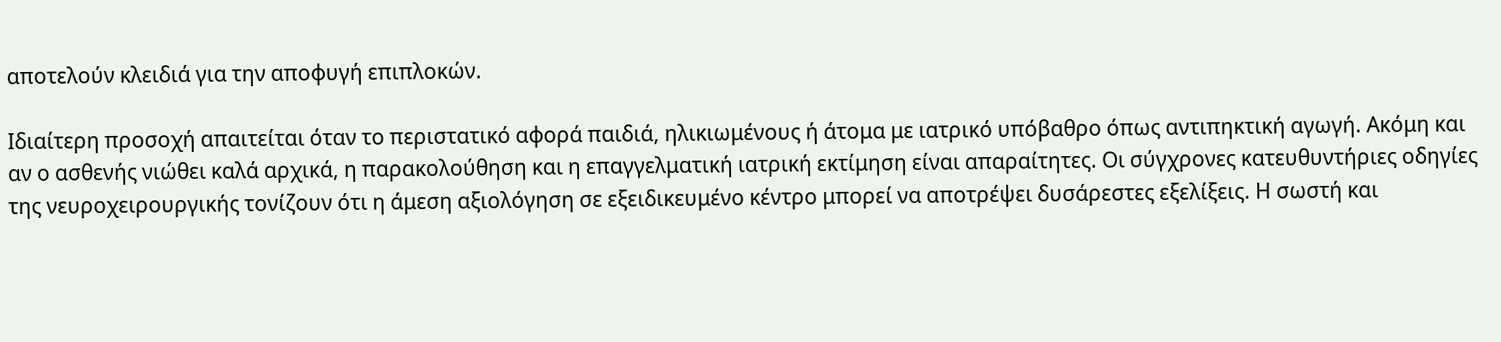αποτελούν κλειδιά για την αποφυγή επιπλοκών.

Ιδιαίτερη προσοχή απαιτείται όταν το περιστατικό αφορά παιδιά, ηλικιωμένους ή άτομα με ιατρικό υπόβαθρο όπως αντιπηκτική αγωγή. Ακόμη και αν ο ασθενής νιώθει καλά αρχικά, η παρακολούθηση και η επαγγελματική ιατρική εκτίμηση είναι απαραίτητες. Οι σύγχρονες κατευθυντήριες οδηγίες της νευροχειρουργικής τονίζουν ότι η άμεση αξιολόγηση σε εξειδικευμένο κέντρο μπορεί να αποτρέψει δυσάρεστες εξελίξεις. Η σωστή και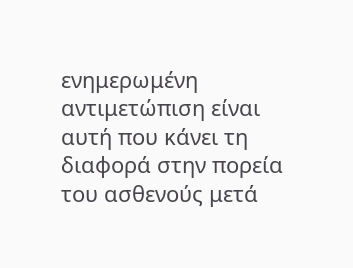ενημερωμένη αντιμετώπιση είναι αυτή που κάνει τη διαφορά στην πορεία του ασθενούς μετά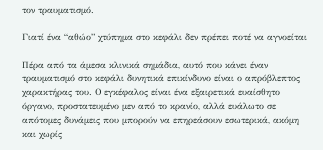τον τραυματισμό.

Γιατί ένα “αθώο” χτύπημα στο κεφάλι δεν πρέπει ποτέ να αγνοείται

Πέρα από τα άμεσα κλινικά σημάδια, αυτό που κάνει έναν τραυματισμό στο κεφάλι δυνητικά επικίνδυνο είναι ο απρόβλεπτος χαρακτήρας του. Ο εγκέφαλος είναι ένα εξαιρετικά ευαίσθητο όργανο, προστατευμένο μεν από το κρανίο, αλλά ευάλωτο σε απότομες δυνάμεις που μπορούν να επηρεάσουν εσωτερικά, ακόμη και χωρίς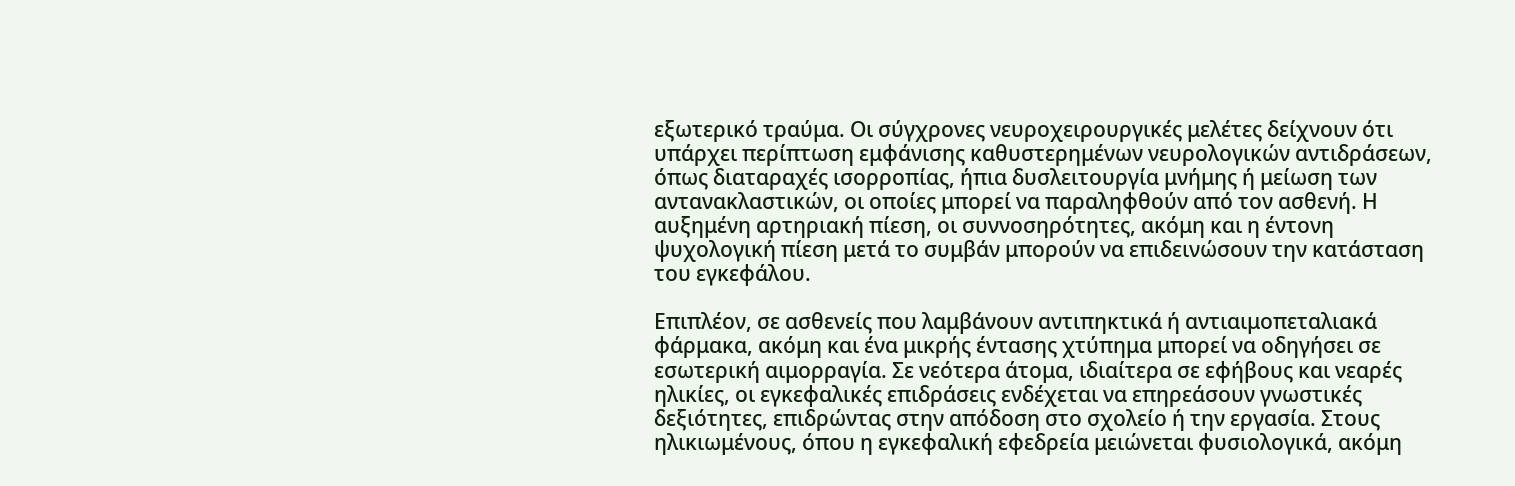εξωτερικό τραύμα. Οι σύγχρονες νευροχειρουργικές μελέτες δείχνουν ότι υπάρχει περίπτωση εμφάνισης καθυστερημένων νευρολογικών αντιδράσεων, όπως διαταραχές ισορροπίας, ήπια δυσλειτουργία μνήμης ή μείωση των αντανακλαστικών, οι οποίες μπορεί να παραληφθούν από τον ασθενή. Η αυξημένη αρτηριακή πίεση, οι συννοσηρότητες, ακόμη και η έντονη ψυχολογική πίεση μετά το συμβάν μπορούν να επιδεινώσουν την κατάσταση του εγκεφάλου.

Επιπλέον, σε ασθενείς που λαμβάνουν αντιπηκτικά ή αντιαιμοπεταλιακά φάρμακα, ακόμη και ένα μικρής έντασης χτύπημα μπορεί να οδηγήσει σε εσωτερική αιμορραγία. Σε νεότερα άτομα, ιδιαίτερα σε εφήβους και νεαρές ηλικίες, οι εγκεφαλικές επιδράσεις ενδέχεται να επηρεάσουν γνωστικές δεξιότητες, επιδρώντας στην απόδοση στο σχολείο ή την εργασία. Στους ηλικιωμένους, όπου η εγκεφαλική εφεδρεία μειώνεται φυσιολογικά, ακόμη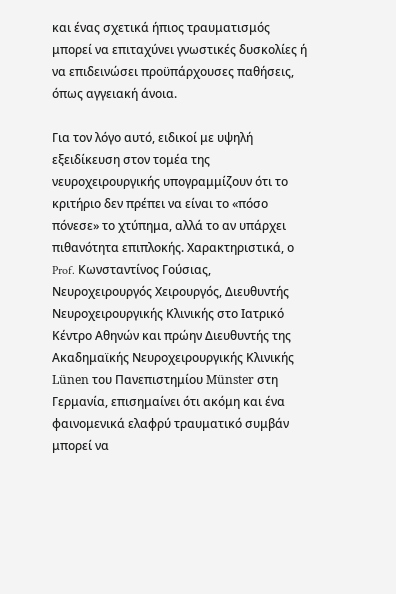και ένας σχετικά ήπιος τραυματισμός μπορεί να επιταχύνει γνωστικές δυσκολίες ή να επιδεινώσει προϋπάρχουσες παθήσεις, όπως αγγειακή άνοια.

Για τον λόγο αυτό, ειδικοί με υψηλή εξειδίκευση στον τομέα της νευροχειρουργικής υπογραμμίζουν ότι το κριτήριο δεν πρέπει να είναι το «πόσο πόνεσε» το χτύπημα, αλλά το αν υπάρχει πιθανότητα επιπλοκής. Χαρακτηριστικά, ο Prof. Κωνσταντίνος Γούσιας, Νευροχειρουργός Χειρουργός, Διευθυντής Νευροχειρουργικής Κλινικής στο Ιατρικό Κέντρο Αθηνών και πρώην Διευθυντής της Ακαδημαϊκής Νευροχειρουργικής Κλινικής Lünen του Πανεπιστημίου Münster στη Γερμανία, επισημαίνει ότι ακόμη και ένα φαινομενικά ελαφρύ τραυματικό συμβάν μπορεί να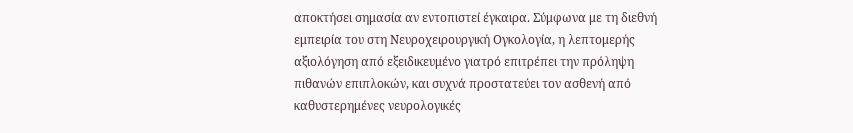αποκτήσει σημασία αν εντοπιστεί έγκαιρα. Σύμφωνα με τη διεθνή εμπειρία του στη Νευροχειρουργική Ογκολογία, η λεπτομερής αξιολόγηση από εξειδικευμένο γιατρό επιτρέπει την πρόληψη πιθανών επιπλοκών, και συχνά προστατεύει τον ασθενή από καθυστερημένες νευρολογικές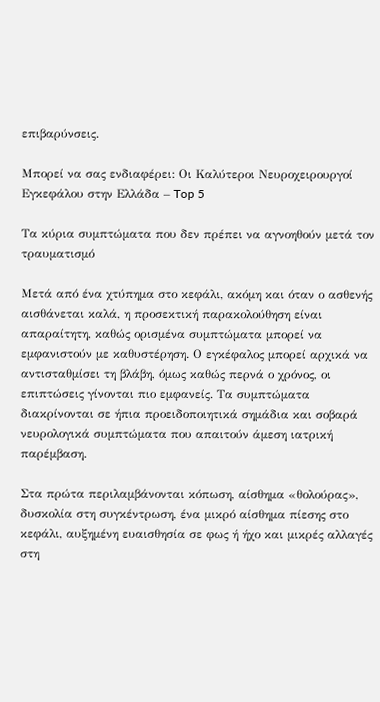επιβαρύνσεις.

Μπορεί να σας ενδιαφέρει: Οι Καλύτεροι Νευροχειρουργοί Εγκεφάλου στην Ελλάδα – Top 5

Τα κύρια συμπτώματα που δεν πρέπει να αγνοηθούν μετά τον τραυματισμό

Μετά από ένα χτύπημα στο κεφάλι, ακόμη και όταν ο ασθενής αισθάνεται καλά, η προσεκτική παρακολούθηση είναι απαραίτητη, καθώς ορισμένα συμπτώματα μπορεί να εμφανιστούν με καθυστέρηση. Ο εγκέφαλος μπορεί αρχικά να αντισταθμίσει τη βλάβη, όμως καθώς περνά ο χρόνος, οι επιπτώσεις γίνονται πιο εμφανείς. Τα συμπτώματα διακρίνονται σε ήπια προειδοποιητικά σημάδια και σοβαρά νευρολογικά συμπτώματα που απαιτούν άμεση ιατρική παρέμβαση.

Στα πρώτα περιλαμβάνονται κόπωση, αίσθημα «θολούρας», δυσκολία στη συγκέντρωση, ένα μικρό αίσθημα πίεσης στο κεφάλι, αυξημένη ευαισθησία σε φως ή ήχο και μικρές αλλαγές στη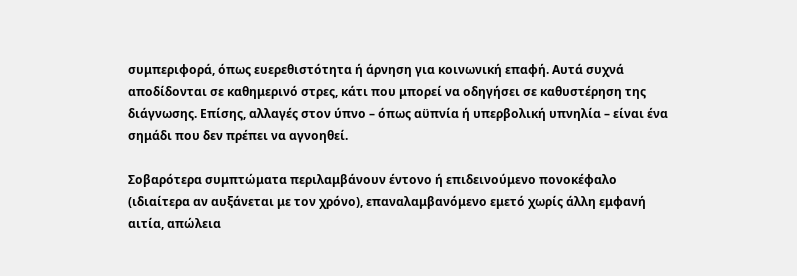συμπεριφορά, όπως ευερεθιστότητα ή άρνηση για κοινωνική επαφή. Αυτά συχνά αποδίδονται σε καθημερινό στρες, κάτι που μπορεί να οδηγήσει σε καθυστέρηση της διάγνωσης. Επίσης, αλλαγές στον ύπνο – όπως αϋπνία ή υπερβολική υπνηλία – είναι ένα σημάδι που δεν πρέπει να αγνοηθεί.

Σοβαρότερα συμπτώματα περιλαμβάνουν έντονο ή επιδεινούμενο πονοκέφαλο (ιδιαίτερα αν αυξάνεται με τον χρόνο), επαναλαμβανόμενο εμετό χωρίς άλλη εμφανή αιτία, απώλεια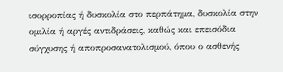ισορροπίας ή δυσκολία στο περπάτημα, δυσκολία στην ομιλία ή αργές αντιδράσεις, καθώς και επεισόδια σύγχυσης ή αποπροσανατολισμού, όπου ο ασθενής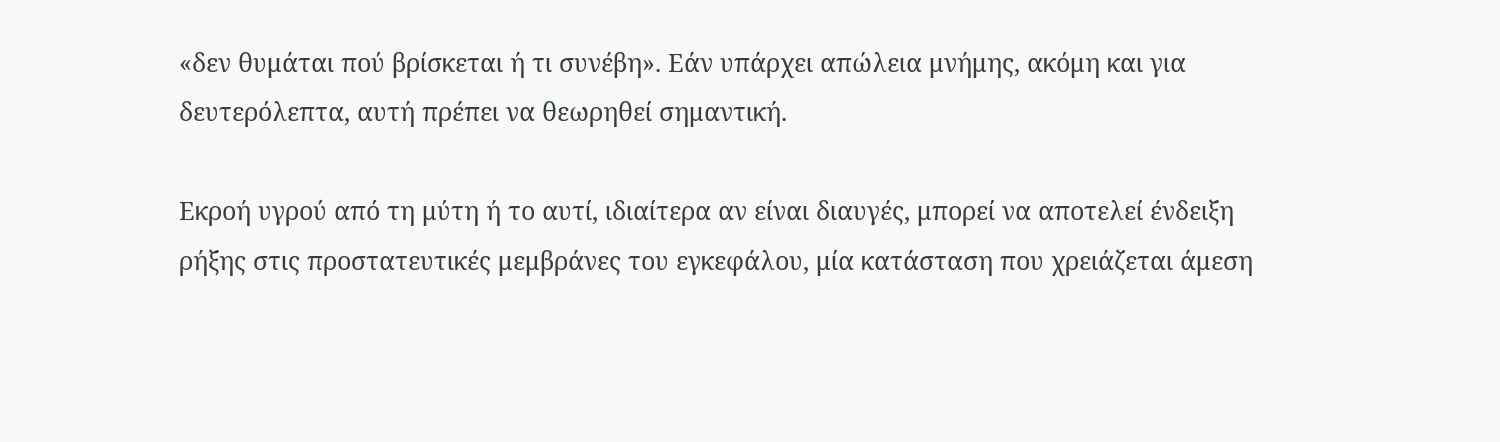«δεν θυμάται πού βρίσκεται ή τι συνέβη». Εάν υπάρχει απώλεια μνήμης, ακόμη και για δευτερόλεπτα, αυτή πρέπει να θεωρηθεί σημαντική.

Εκροή υγρού από τη μύτη ή το αυτί, ιδιαίτερα αν είναι διαυγές, μπορεί να αποτελεί ένδειξη ρήξης στις προστατευτικές μεμβράνες του εγκεφάλου, μία κατάσταση που χρειάζεται άμεση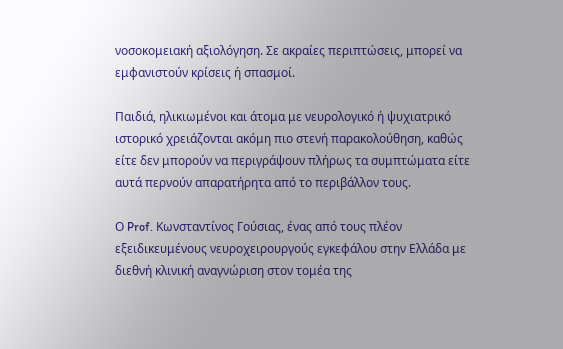νοσοκομειακή αξιολόγηση. Σε ακραίες περιπτώσεις, μπορεί να εμφανιστούν κρίσεις ή σπασμοί.

Παιδιά, ηλικιωμένοι και άτομα με νευρολογικό ή ψυχιατρικό ιστορικό χρειάζονται ακόμη πιο στενή παρακολούθηση, καθώς είτε δεν μπορούν να περιγράψουν πλήρως τα συμπτώματα είτε αυτά περνούν απαρατήρητα από το περιβάλλον τους.

Ο Prof. Κωνσταντίνος Γούσιας, ένας από τους πλέον εξειδικευμένους νευροχειρουργούς εγκεφάλου στην Ελλάδα με διεθνή κλινική αναγνώριση στον τομέα της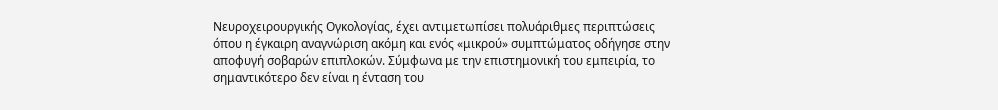Νευροχειρουργικής Ογκολογίας, έχει αντιμετωπίσει πολυάριθμες περιπτώσεις όπου η έγκαιρη αναγνώριση ακόμη και ενός «μικρού» συμπτώματος οδήγησε στην αποφυγή σοβαρών επιπλοκών. Σύμφωνα με την επιστημονική του εμπειρία, το σημαντικότερο δεν είναι η ένταση του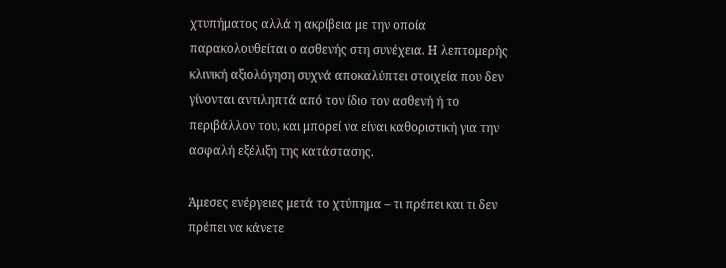χτυπήματος αλλά η ακρίβεια με την οποία παρακολουθείται ο ασθενής στη συνέχεια. Η λεπτομερής κλινική αξιολόγηση συχνά αποκαλύπτει στοιχεία που δεν γίνονται αντιληπτά από τον ίδιο τον ασθενή ή το περιβάλλον του, και μπορεί να είναι καθοριστική για την ασφαλή εξέλιξη της κατάστασης.

Άμεσες ενέργειες μετά το χτύπημα – τι πρέπει και τι δεν πρέπει να κάνετε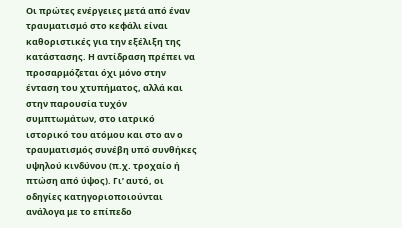Οι πρώτες ενέργειες μετά από έναν τραυματισμό στο κεφάλι είναι καθοριστικές για την εξέλιξη της κατάστασης. Η αντίδραση πρέπει να προσαρμόζεται όχι μόνο στην ένταση του χτυπήματος, αλλά και στην παρουσία τυχόν συμπτωμάτων, στο ιατρικό ιστορικό του ατόμου και στο αν ο τραυματισμός συνέβη υπό συνθήκες υψηλού κινδύνου (π.χ. τροχαίο ή πτώση από ύψος). Γι’ αυτό, οι οδηγίες κατηγοριοποιούνται ανάλογα με το επίπεδο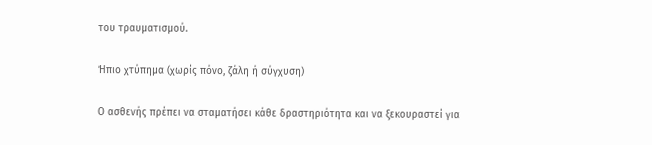του τραυματισμού.

Ήπιο χτύπημα (χωρίς πόνο, ζάλη ή σύγχυση)

Ο ασθενής πρέπει να σταματήσει κάθε δραστηριότητα και να ξεκουραστεί για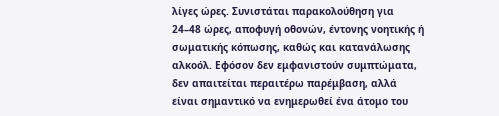λίγες ώρες. Συνιστάται παρακολούθηση για 24–48 ώρες, αποφυγή οθονών, έντονης νοητικής ή σωματικής κόπωσης, καθώς και κατανάλωσης αλκοόλ. Εφόσον δεν εμφανιστούν συμπτώματα, δεν απαιτείται περαιτέρω παρέμβαση, αλλά είναι σημαντικό να ενημερωθεί ένα άτομο του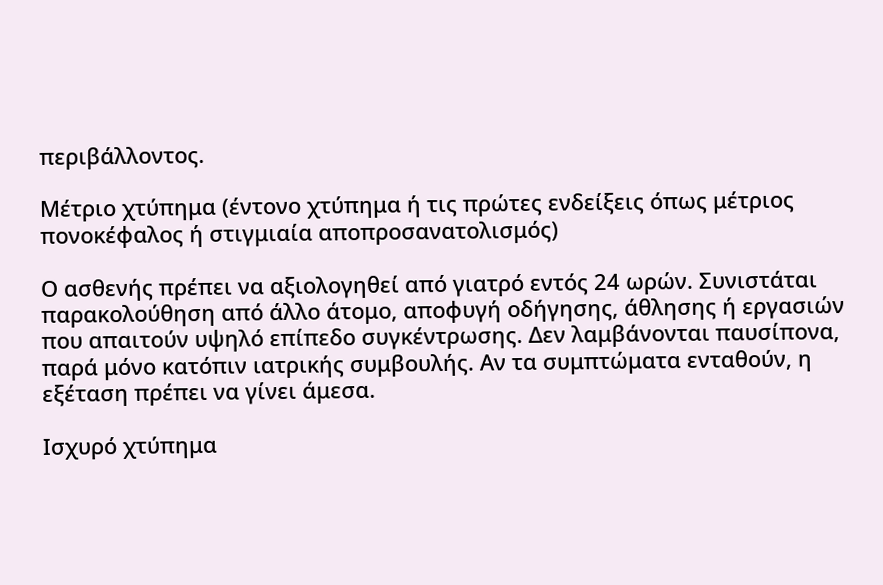περιβάλλοντος.

Μέτριο χτύπημα (έντονο χτύπημα ή τις πρώτες ενδείξεις όπως μέτριος πονοκέφαλος ή στιγμιαία αποπροσανατολισμός)

Ο ασθενής πρέπει να αξιολογηθεί από γιατρό εντός 24 ωρών. Συνιστάται παρακολούθηση από άλλο άτομο, αποφυγή οδήγησης, άθλησης ή εργασιών που απαιτούν υψηλό επίπεδο συγκέντρωσης. Δεν λαμβάνονται παυσίπονα, παρά μόνο κατόπιν ιατρικής συμβουλής. Αν τα συμπτώματα ενταθούν, η εξέταση πρέπει να γίνει άμεσα.

Ισχυρό χτύπημα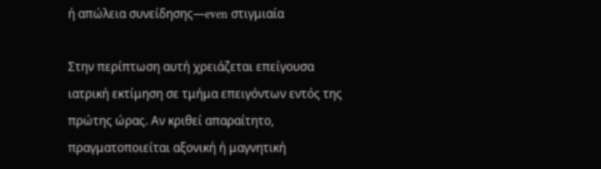ή απώλεια συνείδησης—even στιγμιαία

Στην περίπτωση αυτή χρειάζεται επείγουσα ιατρική εκτίμηση σε τμήμα επειγόντων εντός της πρώτης ώρας. Αν κριθεί απαραίτητο, πραγματοποιείται αξονική ή μαγνητική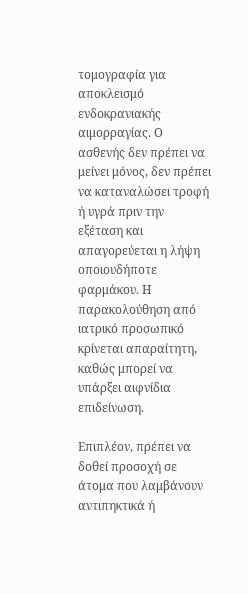τομογραφία για αποκλεισμό ενδοκρανιακής αιμορραγίας. Ο ασθενής δεν πρέπει να μείνει μόνος, δεν πρέπει να καταναλώσει τροφή ή υγρά πριν την εξέταση και απαγορεύεται η λήψη οποιουδήποτε φαρμάκου. Η παρακολούθηση από ιατρικό προσωπικό κρίνεται απαραίτητη, καθώς μπορεί να υπάρξει αιφνίδια επιδείνωση.

Επιπλέον, πρέπει να δοθεί προσοχή σε άτομα που λαμβάνουν αντιπηκτικά ή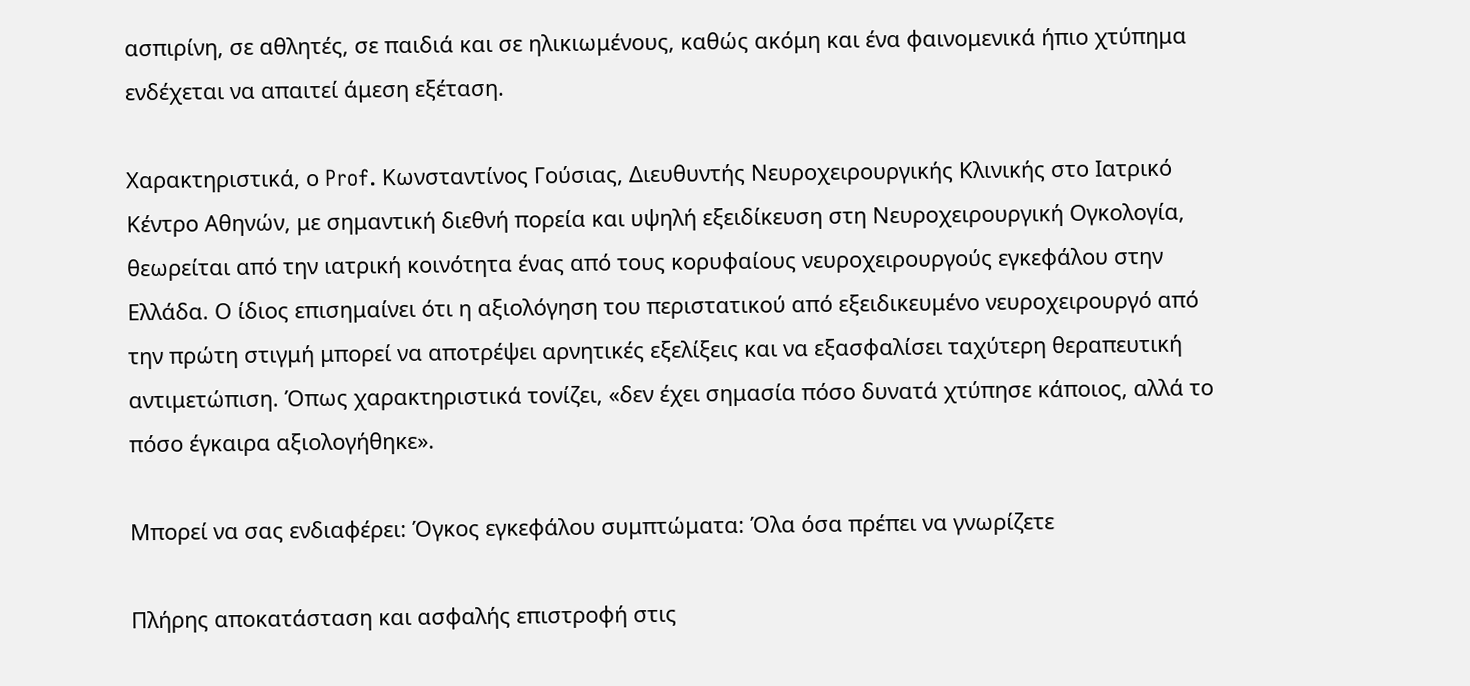ασπιρίνη, σε αθλητές, σε παιδιά και σε ηλικιωμένους, καθώς ακόμη και ένα φαινομενικά ήπιο χτύπημα ενδέχεται να απαιτεί άμεση εξέταση.

Χαρακτηριστικά, ο Prof. Κωνσταντίνος Γούσιας, Διευθυντής Νευροχειρουργικής Κλινικής στο Ιατρικό Κέντρο Αθηνών, με σημαντική διεθνή πορεία και υψηλή εξειδίκευση στη Νευροχειρουργική Ογκολογία, θεωρείται από την ιατρική κοινότητα ένας από τους κορυφαίους νευροχειρουργούς εγκεφάλου στην Ελλάδα. Ο ίδιος επισημαίνει ότι η αξιολόγηση του περιστατικού από εξειδικευμένο νευροχειρουργό από την πρώτη στιγμή μπορεί να αποτρέψει αρνητικές εξελίξεις και να εξασφαλίσει ταχύτερη θεραπευτική αντιμετώπιση. Όπως χαρακτηριστικά τονίζει, «δεν έχει σημασία πόσο δυνατά χτύπησε κάποιος, αλλά το πόσο έγκαιρα αξιολογήθηκε».

Μπορεί να σας ενδιαφέρει: Όγκος εγκεφάλου συμπτώματα: Όλα όσα πρέπει να γνωρίζετε

Πλήρης αποκατάσταση και ασφαλής επιστροφή στις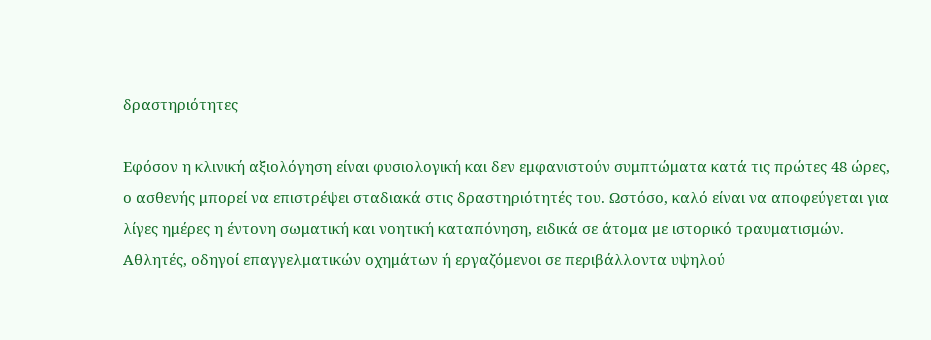δραστηριότητες

Εφόσον η κλινική αξιολόγηση είναι φυσιολογική και δεν εμφανιστούν συμπτώματα κατά τις πρώτες 48 ώρες, ο ασθενής μπορεί να επιστρέψει σταδιακά στις δραστηριότητές του. Ωστόσο, καλό είναι να αποφεύγεται για λίγες ημέρες η έντονη σωματική και νοητική καταπόνηση, ειδικά σε άτομα με ιστορικό τραυματισμών. Αθλητές, οδηγοί επαγγελματικών οχημάτων ή εργαζόμενοι σε περιβάλλοντα υψηλού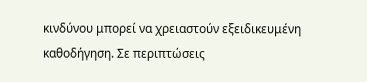κινδύνου μπορεί να χρειαστούν εξειδικευμένη καθοδήγηση. Σε περιπτώσεις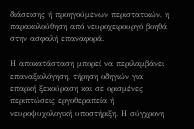διάσεισης ή προηγούμενων περιστατικών, η παρακολούθηση από νευροχειρουργό βοηθά στην ασφαλή επαναφορά.

Η αποκατάσταση μπορεί να περιλαμβάνει επαναξιολόγηση, τήρηση οδηγιών για επαρκή ξεκούραση και σε ορισμένες περιπτώσεις εργοθεραπεία ή νευροψυχολογική υποστήριξη. Η σύγχρονη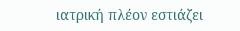ιατρική πλέον εστιάζει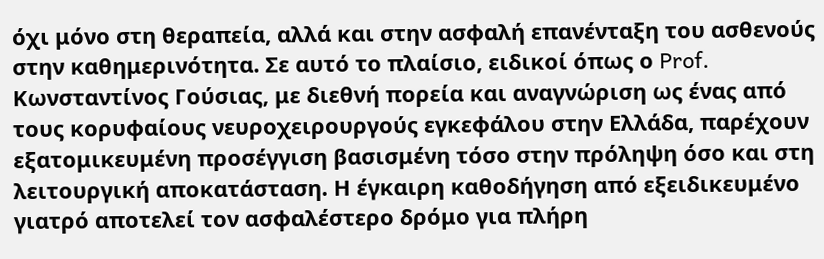όχι μόνο στη θεραπεία, αλλά και στην ασφαλή επανένταξη του ασθενούς στην καθημερινότητα. Σε αυτό το πλαίσιο, ειδικοί όπως ο Prof. Κωνσταντίνος Γούσιας, με διεθνή πορεία και αναγνώριση ως ένας από τους κορυφαίους νευροχειρουργούς εγκεφάλου στην Ελλάδα, παρέχουν εξατομικευμένη προσέγγιση βασισμένη τόσο στην πρόληψη όσο και στη λειτουργική αποκατάσταση. Η έγκαιρη καθοδήγηση από εξειδικευμένο γιατρό αποτελεί τον ασφαλέστερο δρόμο για πλήρη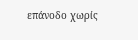επάνοδο χωρίς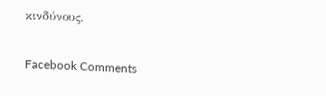κινδύνους.

Facebook Comments